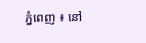ភ្នំពេញ ៖ នៅ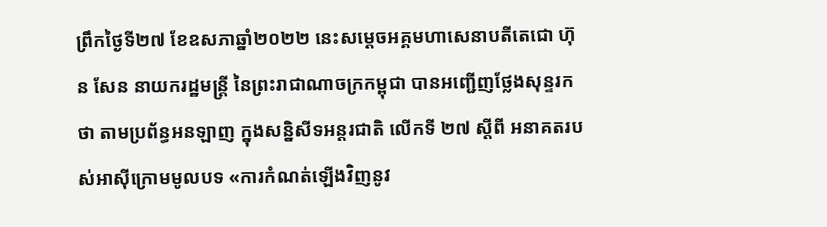ព្រឹកថ្ងៃទី២៧ ខែឧសភាឆ្នាំ២០២២ នេះសម្ដេចអគ្គមហាសេនាបតីតេជោ ហ៊ុន សែន នាយករដ្ឋមន្ត្រី នៃព្រះរាជាណាចក្រកម្ពុជា បានអញ្ជើញថ្លែងសុន្ទរកថា តាមប្រព័ន្ធអនឡាញ ក្នុងសន្និសីទអន្តរជាតិ លើកទី ២៧ ស្តីពី អនាគតរបស់អាស៊ីក្រោមមូលបទ «ការកំណត់ឡើងវិញនូវ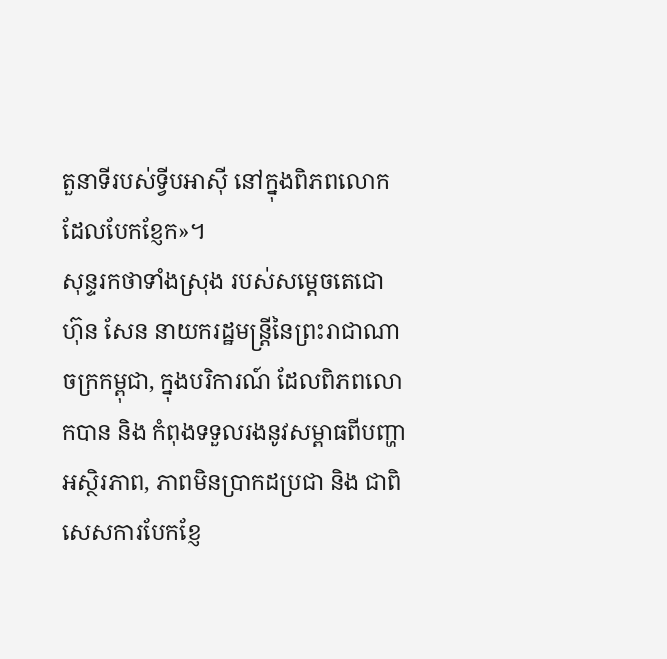តួនាទីរបស់ទ្វីបអាស៊ី នៅក្នុងពិភពលោកដែលបែកខ្ញែក»។
សុន្ទរកថាទាំងស្រុង របស់សម្ដេចតេជោ ហ៊ុន សែន នាយករដ្ឋមន្ត្រីនៃព្រះរាជាណាចក្រកម្ពុជា, ក្នុងបរិការណ៍ ដែលពិភពលោកបាន និង កំពុងទទួលរងនូវសម្ពាធពីបញ្ហាអស្ថិរភាព, ភាពមិនប្រាកដប្រជា និង ជាពិសេសការបែកខ្ញែ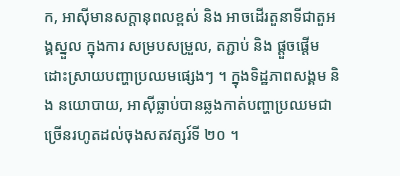ក, អាស៊ីមានសក្តានុពលខ្ពស់ និង អាចដើរតួនាទីជាតួអង្គស្នួល ក្នុងការ សម្របសម្រួល, តភ្ជាប់ និង ផ្តួចផ្តើមដោះស្រាយបញ្ហាប្រឈមផ្សេងៗ ។ ក្នុងទិដ្ឋភាពសង្គម និង នយោបាយ, អាស៊ីធ្លាប់បានឆ្លងកាត់បញ្ហាប្រឈមជាច្រើនរហូតដល់ចុងសតវត្សរ៍ទី ២០ ។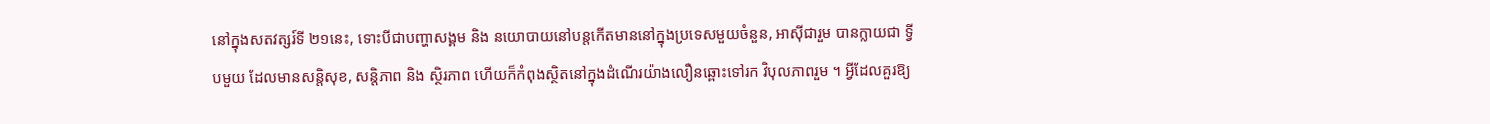នៅក្នុងសតវត្សរ៍ទី ២១នេះ, ទោះបីជាបញ្ហាសង្គម និង នយោបាយនៅបន្តកើតមាននៅក្នុងប្រទេសមួយចំនួន, អាស៊ីជារួម បានក្លាយជា ទ្វីបមួយ ដែលមានសន្តិសុខ, សន្តិភាព និង ស្ថិរភាព ហើយក៏កំពុងស្ថិតនៅក្នុងដំណើរយ៉ាងលឿនឆ្ពោះទៅរក វិបុលភាពរួម ។ អ្វីដែលគួរឱ្យ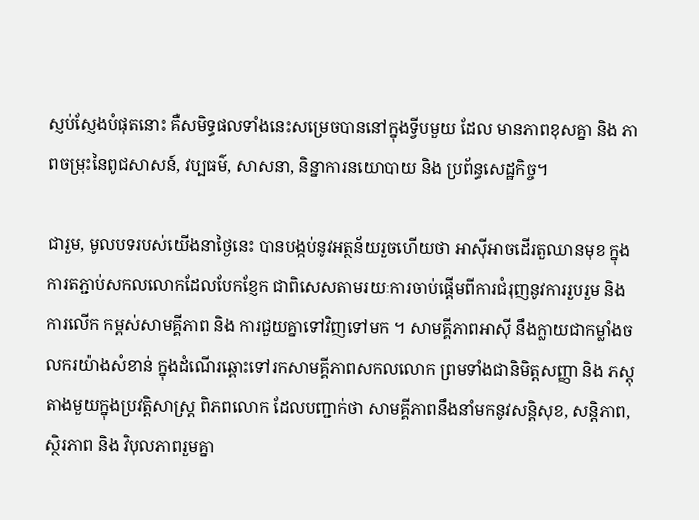ស្ញប់ស្ញែងបំផុតនោះ គឺសមិទ្ធផលទាំងនេះសម្រេចបាននៅក្នុងទ្វីបមួយ ដែល មានភាពខុសគ្នា និង ភាពចម្រុះនៃពូជសាសន៍, វប្បធម៌, សាសនា, និន្នាការនយោបាយ និង ប្រព័ន្ធសេដ្ឋកិច្ច។

ជារួម, មូលបទរបស់យើងនាថ្ងៃនេះ បានបង្កប់នូវអត្ថន័យរួចហើយថា អាស៊ីអាចដើរតួឈានមុខ ក្នុង ការតភ្ជាប់សកលលោកដែលបែកខ្ញែក ជាពិសេសតាមរយៈការចាប់ផ្តើមពីការជំរុញនូវការរួបរួម និង ការលើក កម្ពស់សាមគ្គីភាព និង ការជួយគ្នាទៅវិញទៅមក ។ សាមគ្គីភាពអាស៊ី នឹងក្លាយជាកម្លាំងចលករយ៉ាងសំខាន់ ក្នុងដំណើរឆ្ពោះទៅរកសាមគ្គីភាពសកលលោក ព្រមទាំងជានិមិត្តសញ្ញា និង ភស្តុតាងមួយក្នុងប្រវត្តិសាស្ត្រ ពិភពលោក ដែលបញ្ជាក់ថា សាមគ្គីភាពនឹងនាំមកនូវសន្តិសុខ, សន្តិភាព, ស្ថិរភាព និង វិបុលភាពរួមគ្នា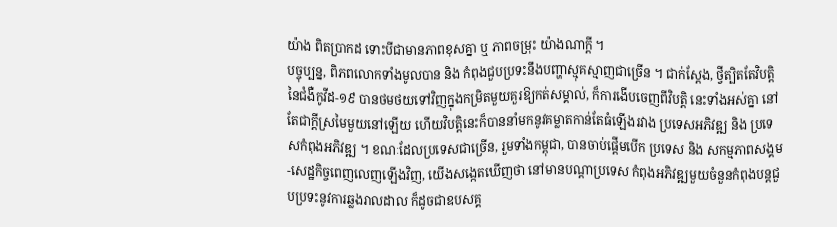យ៉ាង ពិតប្រាកដ ទោះបីជាមានភាពខុសគ្នា ឬ ភាពចម្រុះ យ៉ាងណាក្ដី ។
បច្ចុប្បន្ន, ពិភពលោកទាំងមូលបាន និង កំពុងជួបប្រទះនឹងបញ្ហាស្មុគស្មាញជាច្រើន ។ ជាក់ស្ដែង, ថ្វីត្បិតតែវិបត្តិនៃជំងឺកូវីដ-១៩ បានថមថយទៅវិញក្នុងកម្រិតមួយគួរឱ្យកត់សម្គាល់, ក៏ការងើបចេញពីវិបត្តិ នេះទាំងអស់គ្នា នៅតែជាក្តីស្រមៃមួយនៅឡើយ ហើយវិបត្តិនេះក៏បាននាំមកនូវគម្លាតកាន់តែធំឡើងរវាង ប្រទេសអភិវឌ្ឍ និង ប្រទេសកំពុងអភិវឌ្ឍ ។ ខណៈដែលប្រទេសជាច្រើន, រួមទាំងកម្ពុជា, បានចាប់ផ្តើមបើក ប្រទេស និង សកម្មភាពសង្គម-សេដ្ឋកិច្ចពេញលេញឡើងវិញ, យើងសង្កេតឃើញថា នៅមានបណ្តាប្រទេស កំពុងអភិវឌ្ឍមួយចំនួនកំពុងបន្តជួបប្រទះនូវការឆ្លងរាលដាល ក៏ដូចជាឧបសគ្គ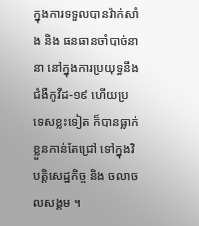ក្នុងការទទួលបានវ៉ាក់សាំង និង ធនធានចាំបាច់នានា នៅក្នុងការប្រយុទ្ធនឹងជំងឺកូវីដ-១៩ ហើយប្រទេសខ្លះទៀត ក៏បានធ្លាក់ខ្លួនកាន់តែជ្រៅ ទៅក្នុងវិបត្តិសេដ្ឋកិច្ច និង ចលាចលសង្គម ។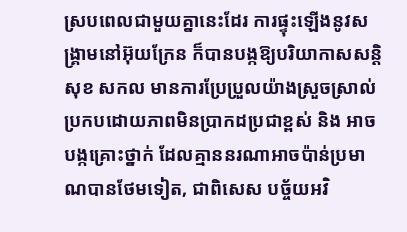ស្របពេលជាមួយគ្នានេះដែរ ការផ្ទុះឡើងនូវសង្គ្រាមនៅអ៊ុយក្រែន ក៏បានបង្កឱ្យបរិយាកាសសន្តិសុខ សកល មានការប្រែប្រួលយ៉ាងស្រួចស្រាល់ ប្រកបដោយភាពមិនប្រាកដប្រជាខ្ពស់ និង អាចបង្កគ្រោះថ្នាក់ ដែលគ្មាននរណាអាចប៉ាន់ប្រមាណបានថែមទៀត, ជាពិសេស បច្ច័យអវិ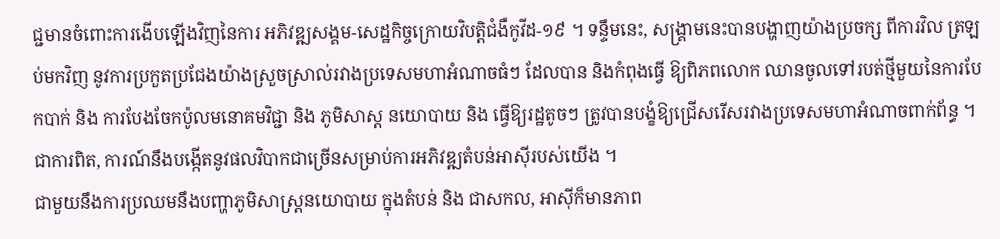ជ្ជមានចំពោះការងើបឡើងវិញនៃការ អភិវឌ្ឍសង្គម-សេដ្ឋកិច្ចក្រោយវិបត្តិជំងឺកូវីដ-១៩ ។ ទន្ទឹមនេះ, សង្គ្រាមនេះបានបង្ហាញយ៉ាងប្រចក្ស ពីការវិល ត្រឡប់មកវិញ នូវការប្រកួតប្រជែងយ៉ាងស្រួចស្រាល់រវាងប្រទេសមហាអំណាចធំៗ ដែលបាន និងកំពុងធ្វើ ឱ្យពិភពលោក ឈានចូលទៅរបត់ថ្មីមួយនៃការបែកបាក់ និង ការបែងចែកប៉ូលមនោគមវិជ្ជា និង ភូមិសាស្ត នយោបាយ និង ធ្វើឱ្យរដ្ឋតូចៗ ត្រូវបានបង្ខំឱ្យជ្រើសរើសរវាងប្រទេសមហាអំណាចពាក់ព័ន្ធ ។ ជាការពិត, ការណ៍នឹងបង្កើតនូវផលវិបាកជាច្រើនសម្រាប់ការអភិវឌ្ឍតំបន់អាស៊ីរបស់យើង ។
ជាមួយនឹងការប្រឈមនឹងបញ្ហាភូមិសាស្ត្រនយោបាយ ក្នុងតំបន់ និង ជាសកល, អាស៊ីក៏មានភាព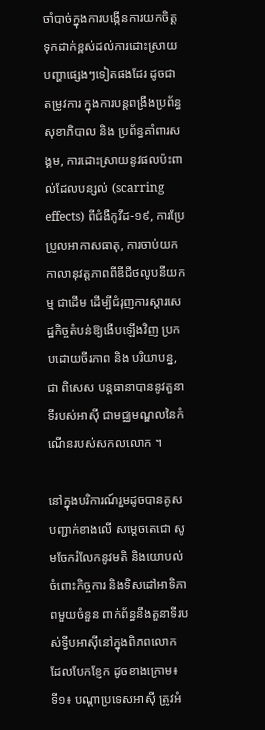ចាំបាច់ក្នុងការបង្កើនការយកចិត្តទុកដាក់ខ្ពស់ដល់ការដោះស្រាយបញ្ហាផ្សេងៗទៀតផងដែរ ដូចជា តម្រូវការ ក្នុងការបន្តពង្រឹងប្រព័ន្ធសុខាភិបាល និង ប្រព័ន្ធគាំពារសង្គម, ការដោះស្រាយនូវផលប៉ះពាល់ដែលបន្សល់ (scarring effects) ពីជំងឺកូវីដ-១៩, ការប្រែប្រួលអាកាសធាតុ, ការចាប់យកកាលានុវត្តភាពពីឌីជីថលូបនីយកម្ម ជាដើម ដើម្បីជំរុញការស្តារសេដ្ឋកិច្ចតំបន់ឱ្យងើបឡើងវិញ ប្រកបដោយចីរភាព និង បរិយាបន្ន, ជា ពិសេស បន្តធានាបាននូវតួនាទីរបស់អាស៊ី ជាមជ្ឈមណ្ឌលនៃកំណើនរបស់សកលលោក ។

នៅក្នុងបរិការណ៍រួមដូចបានគូសបញ្ជាក់ខាងលើ សម្តេចតេជោ សូមចែករំលែកនូវមតិ និងយោបល់ ចំពោះកិច្ចការ និងទិសដៅអាទិភាពមួយចំនួន ពាក់ព័ន្ធនឹងតួនាទីរបស់ទ្វីបអាស៊ីនៅក្នុងពិភពលោក ដែលបែកខ្ញែក ដូចខាងក្រោម៖
ទី១៖ បណ្តាប្រទេសអាស៊ី ត្រូវអំ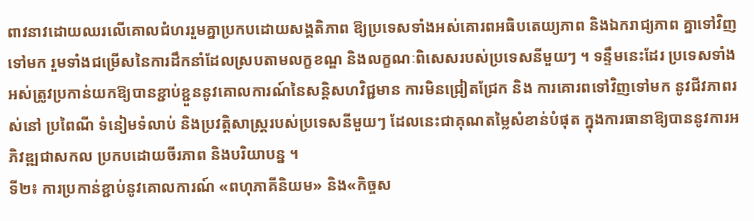ពាវនាវដោយឈរលើគោលជំហររួមគ្នាប្រកបដោយសង្គតិភាព ឱ្យប្រទេសទាំងអស់គោរពអធិបតេយ្យភាព និងឯករាជ្យភាព គ្នាទៅវិញទៅមក រួមទាំងជម្រើសនៃការដឹកនាំដែលស្របតាមលក្ខខណ្ឌ និងលក្ខណៈពិសេសរបស់ប្រទេសនីមួយៗ ។ ទន្ទឹមនេះដែរ ប្រទេសទាំងអស់ត្រូវប្រកាន់យកឱ្យបានខ្ជាប់ខ្ជួននូវគោលការណ៍នៃសន្តិសហវិជ្ជមាន ការមិនជ្រៀតជ្រែក និង ការគោរពទៅវិញទៅមក នូវជីវភាពរស់នៅ ប្រពៃណី ទំនៀមទំលាប់ និងប្រវត្តិសាស្ត្ររបស់ប្រទេសនីមួយៗ ដែលនេះជាគុណតម្លៃសំខាន់បំផុត ក្នុងការធានាឱ្យបាននូវការអភិវឌ្ឍជាសកល ប្រកបដោយចីរភាព និងបរិយាបន្ន ។
ទី២៖ ការប្រកាន់ខ្ជាប់នូវគោលការណ៍ «ពហុភាគីនិយម» និង«កិច្ចស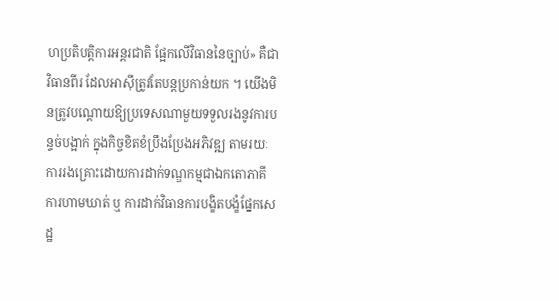ហប្រតិបត្តិការអន្ដរជាតិ ផ្អែកលើវិធាននៃច្បាប់» គឺជាវិធានពីរ ដែលអាស៊ីត្រូវតែបន្តប្រកាន់យក ។ យើងមិនត្រូវបណ្ដោយឱ្យប្រទេសណាមួយទទួលរងនូវការបន្ទច់បង្អាក់ ក្នុងកិច្ចខិតខំប្រឹងប្រែងអភិវឌ្ឍ តាមរយៈការរងគ្រោះដោយការដាក់ទណ្ឌកម្មជាឯកតោភាគី ការហាមឃាត់ ឬ ការដាក់វិធានការបង្ខិតបង្ខំផ្នែកសេដ្ឋ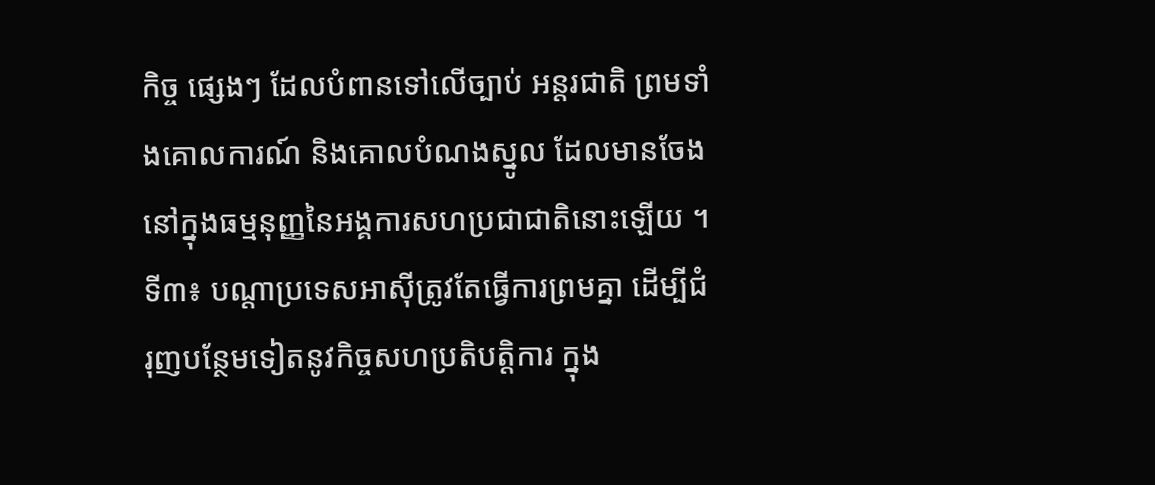កិច្ច ផ្សេងៗ ដែលបំពានទៅលើច្បាប់ អន្ដរជាតិ ព្រមទាំងគោលការណ៍ និងគោលបំណងស្នូល ដែលមានចែងនៅក្នុងធម្មនុញ្ញនៃអង្គការសហប្រជាជាតិនោះឡើយ ។
ទី៣៖ បណ្តាប្រទេសអាស៊ីត្រូវតែធ្វើការព្រមគ្នា ដើម្បីជំរុញបន្ថែមទៀតនូវកិច្ចសហប្រតិបតិ្តការ ក្នុង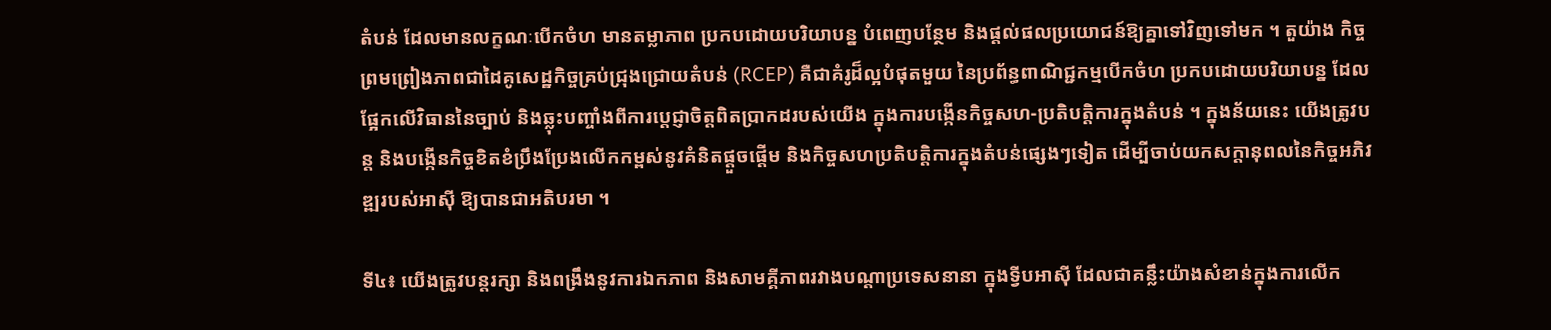តំបន់ ដែលមានលក្ខណៈបើកចំហ មានតម្លាភាព ប្រកបដោយបរិយាបន្ន បំពេញបន្ថែម និងផ្តល់ផលប្រយោជន៍ឱ្យគ្នាទៅវិញទៅមក ។ តួយ៉ាង កិច្ចព្រមព្រៀងភាពជាដៃគូសេដ្ឋកិច្ចគ្រប់ជ្រុងជ្រោយតំបន់ (RCEP) គឺជាគំរូដ៏ល្អបំផុតមួយ នៃប្រព័ន្ធពាណិជ្ជកម្មបើកចំហ ប្រកបដោយបរិយាបន្ន ដែលផ្អែកលើវិធាននៃច្បាប់ និងឆ្លុះបញ្ចាំងពីការប្តេជ្ញាចិត្តពិតប្រាកដរបស់យើង ក្នុងការបង្កើនកិច្ចសហ-ប្រតិបតិ្តការក្នុងតំបន់ ។ ក្នុងន័យនេះ យើងត្រូវបន្ត និងបង្កើនកិច្ចខិតខំប្រឹងប្រែងលើកកម្ពស់នូវគំនិតផ្តួចផ្តើម និងកិច្ចសហប្រតិបតិ្តការក្នុងតំបន់ផ្សេងៗទៀត ដើម្បីចាប់យកសក្ដានុពលនៃកិច្ចអភិវឌ្ឍរបស់អាស៊ី ឱ្យបានជាអតិបរមា ។

ទី៤៖ យើងត្រូវបន្តរក្សា និងពង្រឹងនូវការឯកភាព និងសាមគ្គីភាពរវាងបណ្ដាប្រទេសនានា ក្នុងទ្វីបអាស៊ី ដែលជាគន្លឹះយ៉ាងសំខាន់ក្នុងការលើក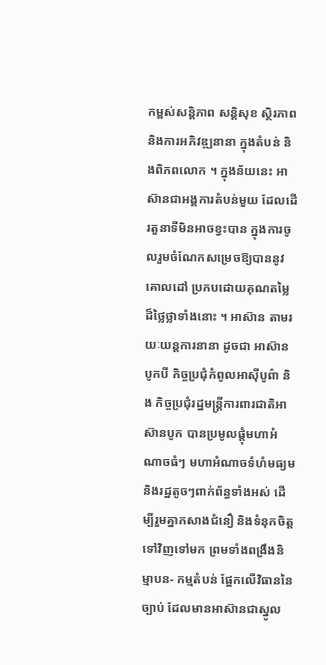កម្ពស់សន្តិភាព សន្តិសុខ ស្ថិរភាព និងការអភិវឌ្ឍនានា ក្នុងតំបន់ និងពិភពលោក ។ ក្នុងន័យនេះ អាស៊ានជាអង្គការតំបន់មួយ ដែលដើរតួនាទីមិនអាចខ្វះបាន ក្នុងការចូលរួមចំណែកសម្រេចឱ្យបាននូវគោលដៅ ប្រកបដោយគុណតម្លៃដ៏ថ្លៃថ្លាទាំងនោះ ។ អាស៊ាន តាមរយៈយន្តការនានា ដូចជា អាស៊ានបូកបី កិច្ចប្រជុំកំពូលអាស៊ីបូព៌ា និង កិច្ចប្រជុំរដ្ឋមន្ត្រីការពារជាតិអាស៊ានបូក បានប្រមូលផ្តុំមហាអំណាចធំៗ មហាអំណាចទំហំមធ្យម និងរដ្ឋតូចៗពាក់ព័ន្ធទាំងអស់ ដើម្បីរួមគ្នាកសាងជំនឿ និងទំនុកចិត្តទៅវិញទៅមក ព្រមទាំងពង្រឹងនិម្មាបន- កម្មតំបន់ ផ្អែកលើវិធាននៃច្បាប់ ដែលមានអាស៊ានជាស្នូល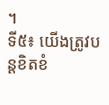។
ទី៥៖ យើងត្រូវបន្តខិតខំ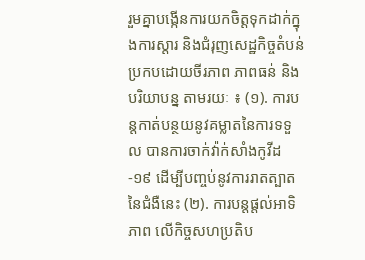រួមគ្នាបង្កើនការយកចិត្តទុកដាក់ក្នុងការស្ដារ និងជំរុញសេដ្ឋកិច្ចតំបន់ ប្រកបដោយចីរភាព ភាពធន់ និងបរិយាបន្ន តាមរយៈ ៖ (១). ការបន្តកាត់បន្ថយនូវគម្លាតនៃការទទួល បានការចាក់វ៉ាក់សាំងកូវីដ-១៩ ដើម្បីបញ្ចប់នូវការរាតត្បាតនៃជំងឺនេះ (២). ការបន្តផ្តល់អាទិភាព លើកិច្ចសហប្រតិប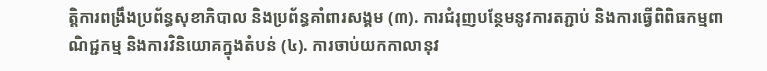ត្តិការពង្រឹងប្រព័ន្ធសុខាភិបាល និងប្រព័ន្ធគាំពារសង្គម (៣). ការជំរុញបន្ថែមនូវការតភ្ជាប់ និងការធ្វើពិពិធកម្មពាណិជ្ជកម្ម និងការវិនិយោគក្នុងតំបន់ (៤). ការចាប់យកកាលានុវ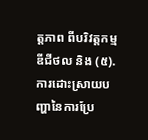ត្តភាព ពីបរិវត្តកម្មឌីជីថល និង (៥). ការដោះស្រាយបញ្ហានៃការប្រែ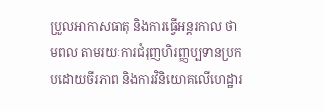ប្រួលអាកាសធាតុ និងការធ្វើអន្តរកាល ថាមពល តាមរយៈការជំរុញហិរញ្ញប្បទានប្រកបដោយចីរភាព និងការវិនិយោគលើហេដ្ឋារ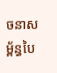ចនាសម្ព័ន្ធបៃ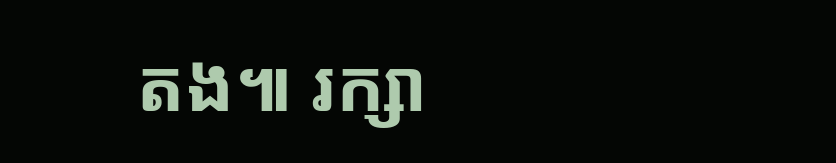តង៕ រក្សា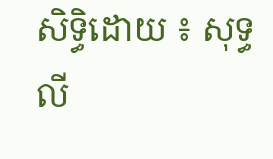សិទ្ធិដោយ ៖ សុទ្ធ លី